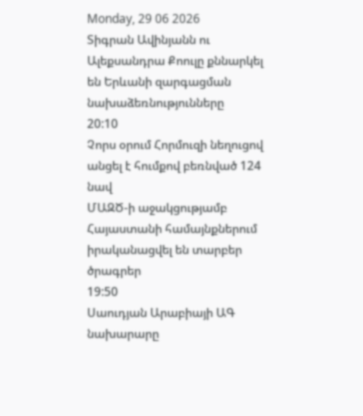Monday, 29 06 2026
Տիգրան Ավինյանն ու Ալեքսանդրա Քոուլը քննարկել են Երևանի զարգացման նախաձեռնությունները
20:10
Չորս օրում Հորմուզի նեղուցով անցել է հումքով բեռնված 124 նավ
ՄԱԶԾ-ի աջակցությամբ Հայաստանի համայնքներում իրականացվել են տարբեր ծրագրեր
19:50
Սաուդյան Արաբիայի ԱԳ նախարարը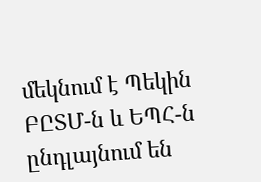մեկնում է Պեկին
ԲԸՏՄ-ն և ԵՊՀ-ն ընդլայնում են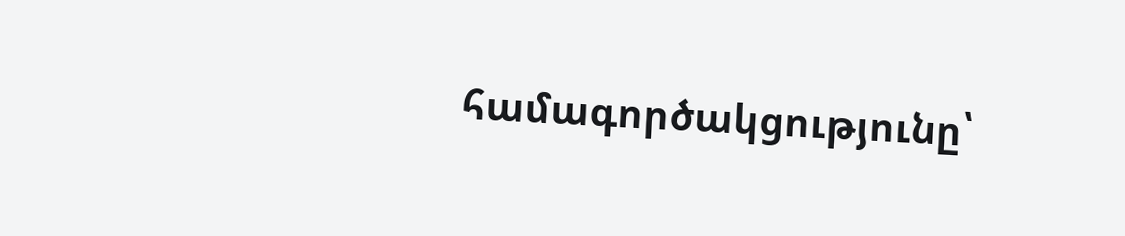համագործակցությունը՝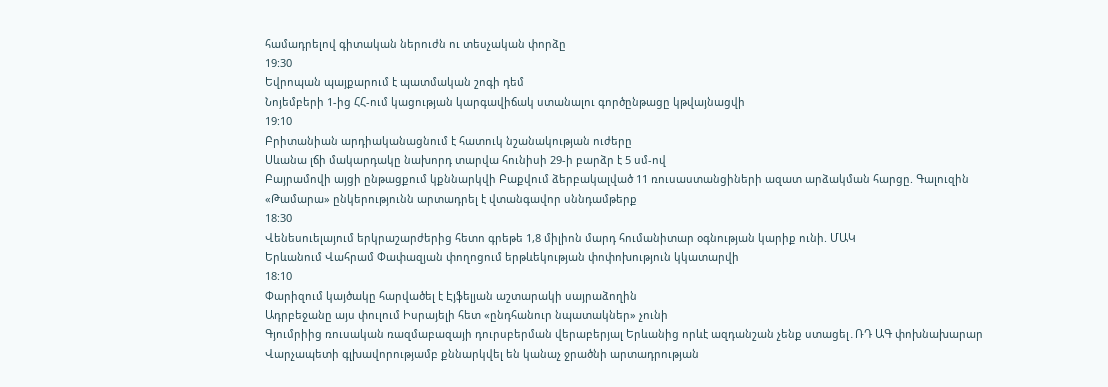համադրելով գիտական ներուժն ու տեսչական փորձը
19:30
Եվրոպան պայքարում է պատմական շոգի դեմ
Նոյեմբերի 1-ից ՀՀ-ում կացության կարգավիճակ ստանալու գործընթացը կթվայնացվի
19:10
Բրիտանիան արդիականացնում է հատուկ նշանակության ուժերը
Սևանա լճի մակարդակը նախորդ տարվա հունիսի 29-ի բարձր է 5 սմ-ով
Բայրամովի այցի ընթացքում կքննարկվի Բաքվում ձերբակալված 11 ռուսաստանցիների ազատ արձակման հարցը. Գալուզին
«Թամարա» ընկերությունն արտադրել է վտանգավոր սննդամթերք
18:30
Վենեսուելայում երկրաշարժերից հետո գրեթե 1,8 միլիոն մարդ հումանիտար օգնության կարիք ունի. ՄԱԿ
Երևանում Վահրամ Փափազյան փողոցում երթևեկության փոփոխություն կկատարվի
18:10
Փարիզում կայծակը հարվածել է Էյֆելյան աշտարակի սայրաձողին
Ադրբեջանը այս փուլում Իսրայելի հետ «ընդհանուր նպատակներ» չունի
Գյումրիից ռուսական ռազմաբազայի դուրսբերման վերաբերյալ Երևանից որևէ ազդանշան չենք ստացել․ՌԴ ԱԳ փոխնախարար
Վարչապետի գլխավորությամբ քննարկվել են կանաչ ջրածնի արտադրության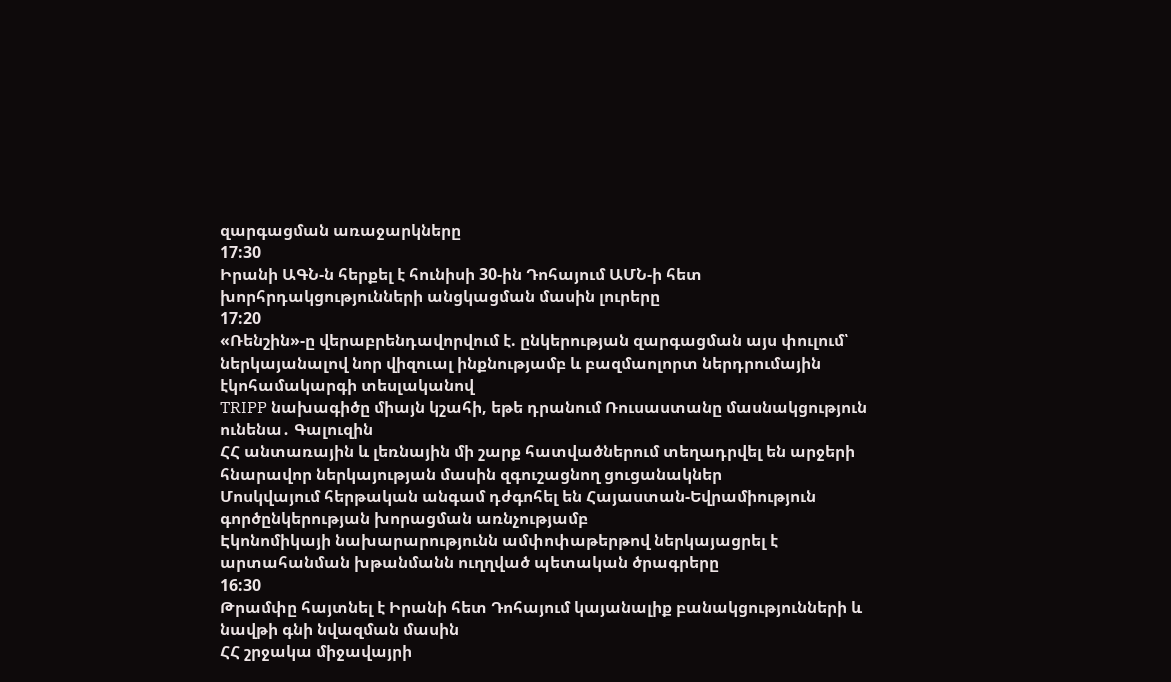զարգացման առաջարկները
17:30
Իրանի ԱԳՆ-ն հերքել է հունիսի 30-ին Դոհայում ԱՄՆ-ի հետ խորհրդակցությունների անցկացման մասին լուրերը
17:20
«Ռենշին»-ը վերաբրենդավորվում է. ընկերության զարգացման այս փուլում՝ ներկայանալով նոր վիզուալ ինքնությամբ և բազմաոլորտ ներդրումային էկոհամակարգի տեսլականով
TRIPP նախագիծը միայն կշահի, եթե դրանում Ռուսաստանը մասնակցություն ունենա․ Գալուզին
ՀՀ անտառային և լեռնային մի շարք հատվածներում տեղադրվել են արջերի հնարավոր ներկայության մասին զգուշացնող ցուցանակներ
Մոսկվայում հերթական անգամ դժգոհել են Հայաստան-Եվրամիություն գործընկերության խորացման առնչությամբ
Էկոնոմիկայի նախարարությունն ամփոփաթերթով ներկայացրել է արտահանման խթանմանն ուղղված պետական ծրագրերը
16:30
Թրամփը հայտնել է Իրանի հետ Դոհայում կայանալիք բանակցությունների և նավթի գնի նվազման մասին
ՀՀ շրջակա միջավայրի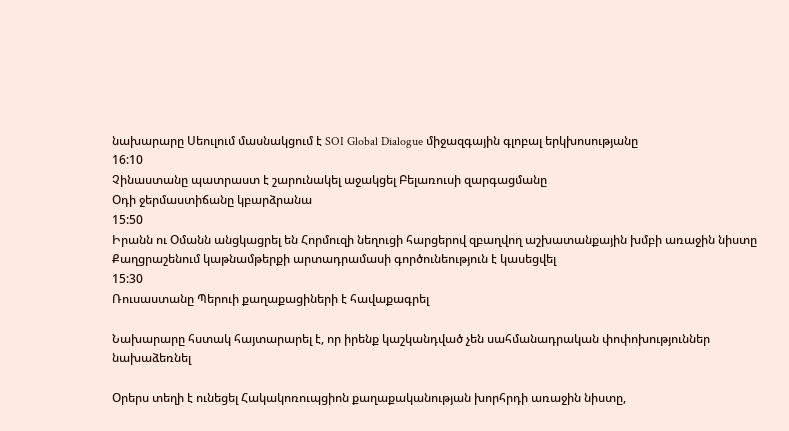նախարարը Սեուլում մասնակցում է SOI Global Dialogue միջազգային գլոբալ երկխոսությանը
16:10
Չինաստանը պատրաստ է շարունակել աջակցել Բելառուսի զարգացմանը
Օդի ջերմաստիճանը կբարձրանա
15:50
Իրանն ու Օմանն անցկացրել են Հորմուզի նեղուցի հարցերով զբաղվող աշխատանքային խմբի առաջին նիստը
Քաղցրաշենում կաթնամթերքի արտադրամասի գործունեություն է կասեցվել
15:30
Ռուսաստանը Պերուի քաղաքացիների է հավաքագրել

Նախարարը հստակ հայտարարել է, որ իրենք կաշկանդված չեն սահմանադրական փոփոխություններ նախաձեռնել

Օրերս տեղի է ունեցել Հակակոռուպցիոն քաղաքականության խորհրդի առաջին նիստը,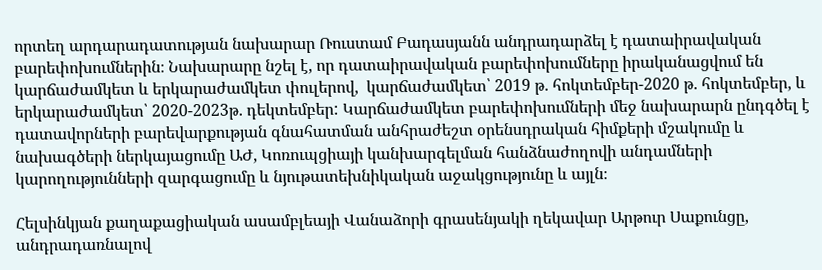որտեղ արդարադատության նախարար Ռուստամ Բադասյանն անդրադարձել է դատաիրավական բարեփոխումներին։ Նախարարը նշել է, որ դատաիրավական բարեփոխումները իրականացվում են կարճաժամկետ և երկարաժամկետ փուլերով,  կարճաժամկետ՝ 2019 թ. հոկտեմբեր-2020 թ. հոկտեմբեր, և երկարաժամկետ՝ 2020-2023թ. դեկտեմբեր: Կարճաժամկետ բարեփոխումների մեջ նախարարն ընդգծել է դատավորների բարեվարքության գնահատման անհրաժեշտ օրենսդրական հիմքերի մշակումը և նախագծերի ներկայացումը ԱԺ, Կոռուպցիայի կանխարգելման հանձնաժողովի անդամների կարողությունների զարգացումը և նյութատեխնիկական աջակցությունը և այլն։

Հելսինկյան քաղաքացիական ասամբլեայի Վանաձորի գրասենյակի ղեկավար Արթուր Սաքունցը, անդրադառնալով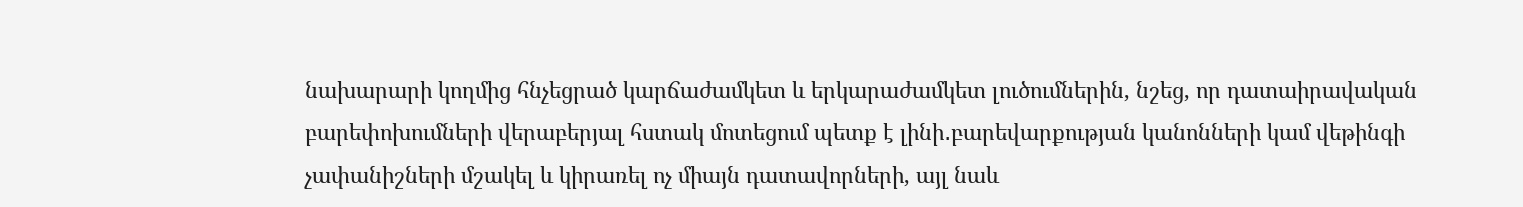նախարարի կողմից հնչեցրած կարճաժամկետ և երկարաժամկետ լուծումներին, նշեց, որ դատաիրավական բարեփոխումների վերաբերյալ հստակ մոտեցում պետք է լինի․բարեվարքության կանոնների կամ վեթինգի չափանիշների մշակել և կիրառել ոչ միայն դատավորների, այլ նաև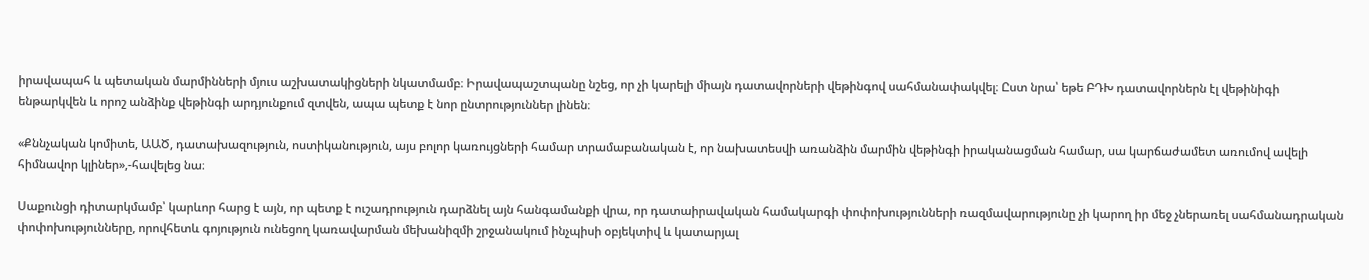իրավապահ և պետական մարմինների մյուս աշխատակիցների նկատմամբ։ Իրավապաշտպանը նշեց, որ չի կարելի միայն դատավորների վեթինգով սահմանափակվել։ Ըստ նրա՝ եթե ԲԴԽ դատավորներն էլ վեթինիգի ենթարկվեն և որոշ անձինք վեթինգի արդյունքում զտվեն, ապա պետք է նոր ընտրություններ լինեն։

«Քննչական կոմիտե, ԱԱԾ, դատախազություն, ոստիկանություն, այս բոլոր կառույցների համար տրամաբանական է, որ նախատեսվի առանձին մարմին վեթինգի իրականացման համար, սա կարճաժամետ առումով ավելի հիմնավոր կլիներ»,-հավելեց նա։

Սաքունցի դիտարկմամբ՝ կարևոր հարց է այն, որ պետք է ուշադրություն դարձնել այն հանգամանքի վրա, որ դատաիրավական համակարգի փոփոխությունների ռազմավարությունը չի կարող իր մեջ չներառել սահմանադրական փոփոխությունները, որովհետև գոյություն ունեցող կառավարման մեխանիզմի շրջանակում ինչպիսի օբյեկտիվ և կատարյալ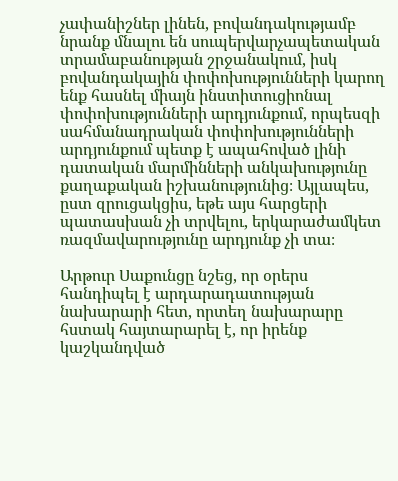չափանիշներ լինեն, բովանդակությամբ նրանք մնալու են սուպերվարչապետական տրամաբանության շրջանակում, իսկ  բովանդակային փոփոխությունների կարող ենք հասնել միայն ինստիտուցիոնալ փոփոխությունների արդյունքում, որպեսզի սահմանադրական փոփոխությունների արդյունքում պետք է ապահոված լինի դատական մարմինների անկախությունը քաղաքական իշխանությունից։ Այլապես, ըստ զրուցակցիս, եթե այս հարցերի պատասխան չի տրվելու, երկարաժամկետ ռազմավարությունը արդյունք չի տա։

Արթուր Սաքունցը նշեց, որ օրերս հանդիպել է արդարադատության նախարարի հետ, որտեղ նախարարը հստակ հայտարարել է, որ իրենք կաշկանդված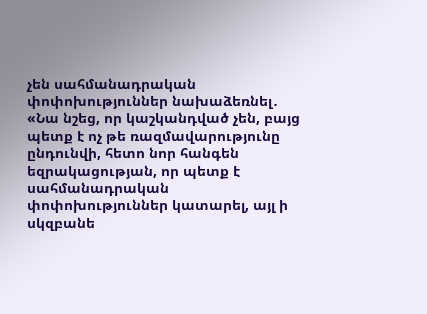չեն սահմանադրական փոփոխություններ նախաձեռնել․ «Նա նշեց, որ կաշկանդված չեն, բայց պետք է ոչ թե ռազմավարությունը ընդունվի, հետո նոր հանգեն եզրակացության, որ պետք է սահմանադրական փոփոխություններ կատարել, այլ ի սկզբանե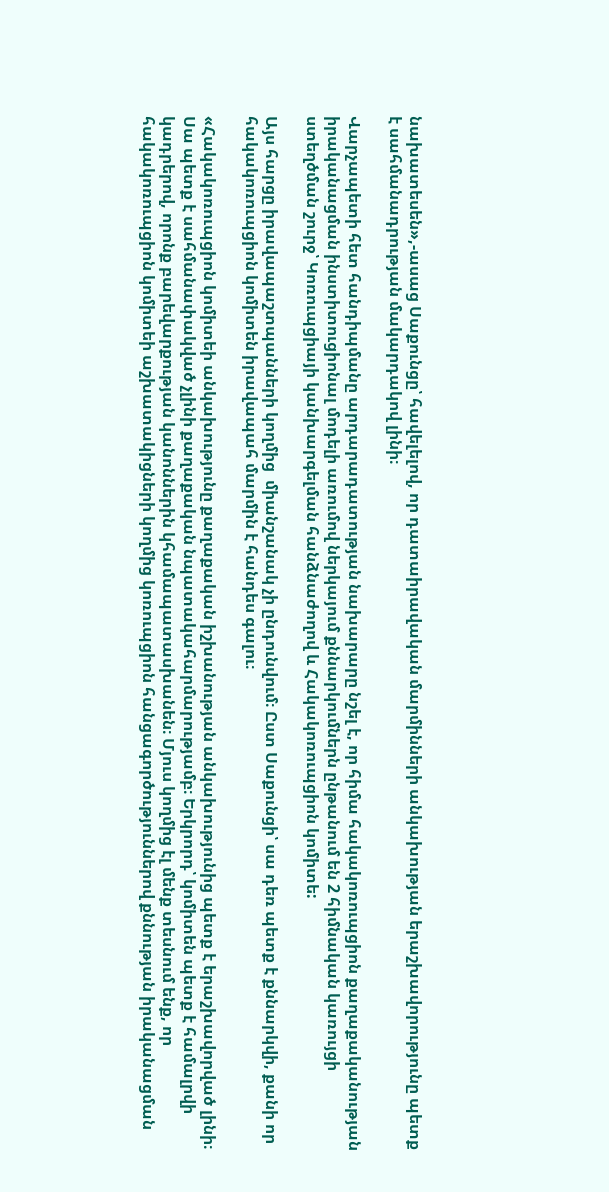նախատեսեն»,-ասաց Սաքունցը՝ հավելելով, որ դատաիրավական մարմինների անկախության երաշխավորությունը պետք է սահմանադրության մակարդակով լինի։

Վարչապետի հետ հանդիպմանը արդարադատության նախարարը նշել է, որ հիմա հակակոռուպցիոն քաղաքականության իրականացման ինստիտուցիոնալ մոդելի առումով ներկայում քննարկումներն ընթանում են 2 հիմնական կառույցի ստեղծման շուրջ՝ Կոռուպցիայի կանխարգելման հանձնաժողով և Հակակոռուպցիոն կոմիտե:

Այս հարցը իրավապաշտպանների կողմից  միանշանակ չի ընդունվում։ Ըստ Սաքունցի՝ սա դեռ պետք է քննարկվի, քանի որ հակակոռուպցիոն կոմիտեն իրավապահ մարմին է հանդես գալու։

«Հակակոռուպցիոն կոմիտեի անկախությունը քաղաքական իշխանության անկախությունից պետք է երաշխավորված լինի։ Սա պետք է սահմանափակված չլինի քաղաքական նպատակահարմարությամբ։ Երկրորդ՝ կոմիտեն պետք է համալրվի կադրերով, որոնք բարեվարքության կանոններին կհամապատասխանեն։ Մյուս կողմից էլ մենք տեսնում ենք, որ հակակոռուպցիոն կոմիտեի աշխատակիցների կողմից կոռուպցիոն հանցագործություններով քննության իրականացման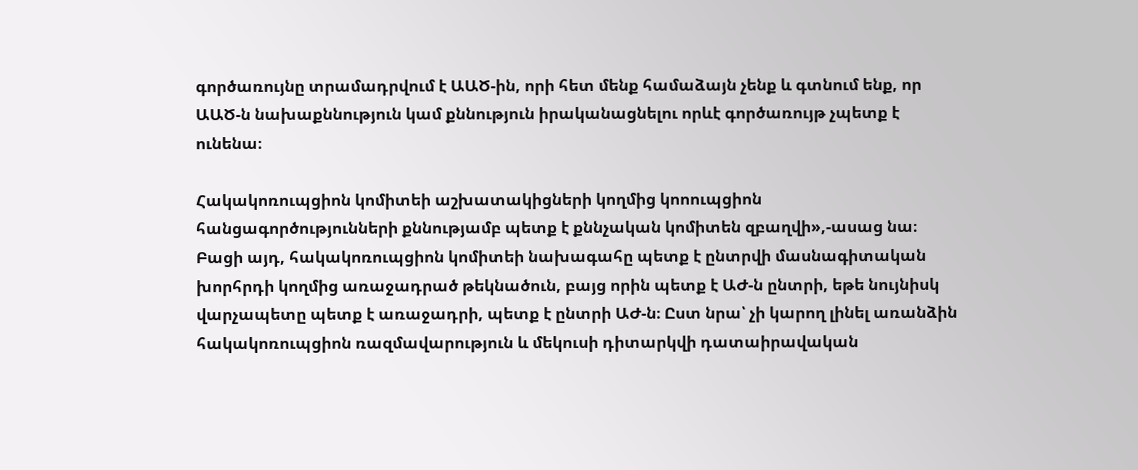գործառույնը տրամադրվում է ԱԱԾ-ին, որի հետ մենք համաձայն չենք և գտնում ենք, որ ԱԱԾ-ն նախաքննություն կամ քննություն իրականացնելու որևէ գործառույթ չպետք է ունենա։

Հակակոռուպցիոն կոմիտեի աշխատակիցների կողմից կոոուպցիոն հանցագործությունների քննությամբ պետք է քննչական կոմիտեն զբաղվի»,-ասաց նա։ Բացի այդ, հակակոռուպցիոն կոմիտեի նախագահը պետք է ընտրվի մասնագիտական խորհրդի կողմից առաջադրած թեկնածուն, բայց որին պետք է ԱԺ-ն ընտրի, եթե նույնիսկ վարչապետը պետք է առաջադրի, պետք է ընտրի ԱԺ-ն։ Ըստ նրա՝ չի կարող լինել առանձին հակակոռուպցիոն ռազմավարություն և մեկուսի դիտարկվի դատաիրավական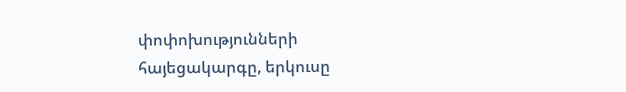փոփոխությունների հայեցակարգը, երկուսը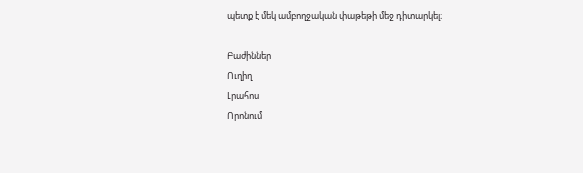պետք է մեկ ամբողջական փաթեթի մեջ դիտարկել։

Բաժիններ
Ուղիղ
Լրահոս
Որոնում